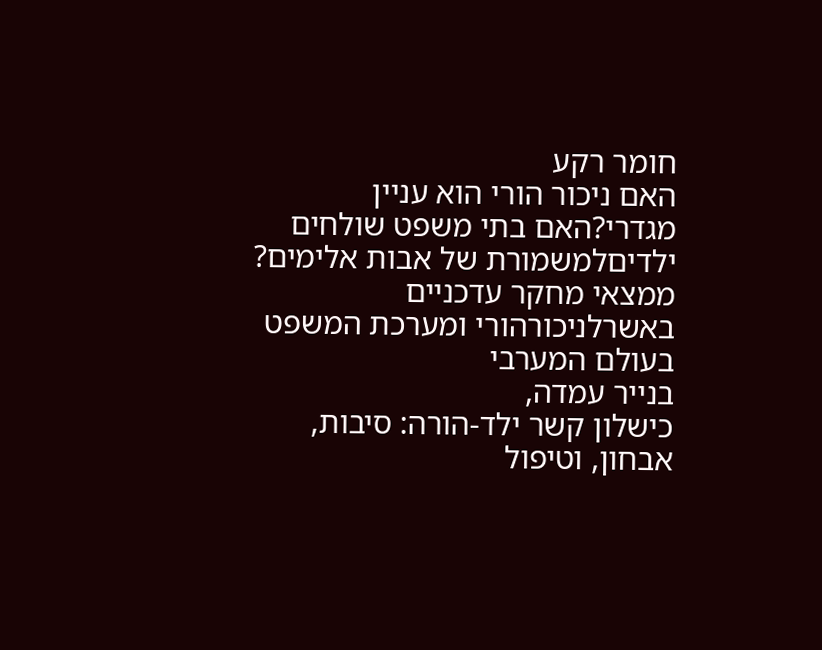חומר רקע
האם ניכור הורי הוא עניין מגדרי?האם בתי משפט שולחים
ילדיםלמשמורת של אבות אלימים?
ממצאי מחקר עדכניים באשרלניכורהורי ומערכת המשפט
בעולם המערבי
בנייר עמדה,
כישלון קשר ילד-הורה: סיבות, אבחון, וטיפול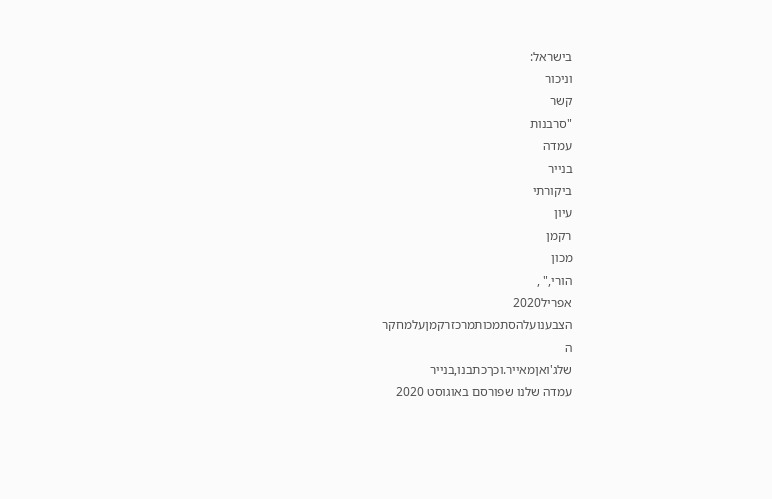בישראל:
וניכור
קשר
"סרבנות
עמדה
בנייר
ביקורתי
עיון
רקמן
מכון
הורי," ,
אפריל2020
הצבענועלהסתמכותמרכזרקמןעלמחקר
ה
שלג'ואןמאייר.וכךכתבנו,בנייר
עמדה שלנו שפורסם באוגוסט 2020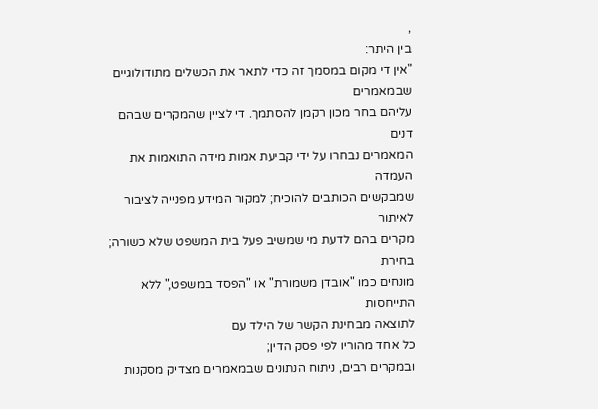,
בין היתר:
"אין די מקום במסמך זה כדי לתאר את הכשלים מתודולוגיים שבמאמרים
עליהם בחר מכון רקמן להסתמך. די לציין שהמקרים שבהם דנים
המאמרים נבחרו על ידי קביעת אמות מידה התואמות את העמדה
שמבקשים הכותבים להוכיח; למקור המידע מפנייה לציבור לאיתור
מקרים בהם לדעת מי שמשיב פעל בית המשפט שלא כשורה; בחירת
מונחים כמו "אובדן משמורת" או "הפסד במשפט," ללא התייחסות
לתוצאה מבחינת הקשר של הילד עם
כל אחד מהוריו לפי פסק הדין;
ובמקרים רבים, ניתוח הנתונים שבמאמרים מצדיק מסקנות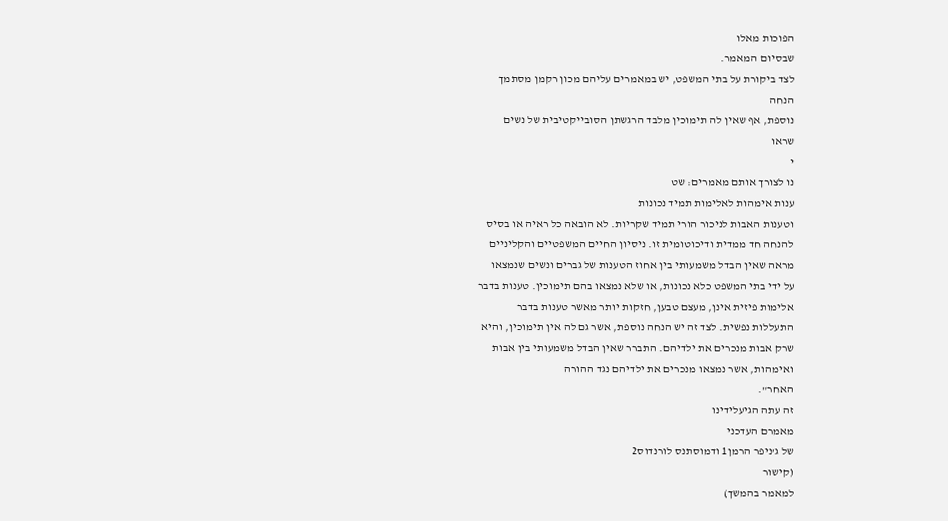הפוכות מאלו
שבסיום המאמר.
לצד ביקורת על בתי המשפט, יש במאמרים עליהם מכון רקמן מסתמך
הנחה
נוספת, אף שאין לה תימוכין מלבד הרגשתן הסובייקטיבית של נשים
שראו
י
נו לצורך אותם מאמרים: שט
ענות אימהות לאלימות תמיד נכונות
וטענות האבות לניכור הורי תמיד שקריות. לא הובאה כל ראיה או בסיס
להנחה חד ממדית ודיכוטומית זו. ניסיון החיים המשפטיים והקליניים
מראה שאין הבדל משמעותי בין אחוז הטענות של גברים ונשים שנמצאו
על ידי בתי המשפט כלא נכונות, או שלא נמצאו בהם תימוכין. טענות בדבר
אלימות פיזית אינן, מעצם טבען, חזקות יותר מאשר טענות בדבר
התעללות נפשית. לצד זה יש הנחה נוספת, אשר גם לה אין תימוכין, והיא
שרק אבות מנכרים את ילדיהם. התברר שאין הבדל משמעותי בין אבות
ואימהות, אשר נמצאו מנכרים את ילדיהם נגד ההורה
האחר".
זה עתה הגיעלידינו
מאמרם העדכני
של ג'ניפר הרמן1 ודמוסתנס לורנדוס2
(קישור
למאמר בהמשך)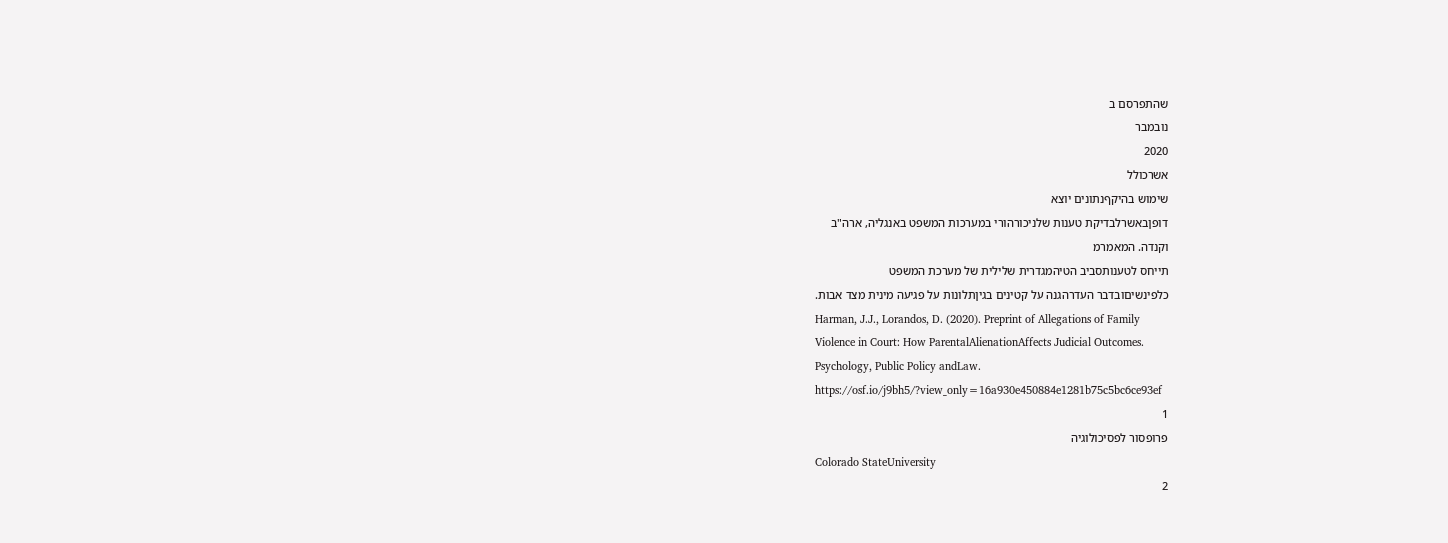שהתפרסם ב
נובמבר
2020
אשרכולל
שימוש בהיקףנתונים יוצא
דופןבאשרלבדיקת טענות שלניכורהורי במערכות המשפט באנגליה, ארה"ב
וקנדה. המאמרמ
תייחס לטענותסביב הטיהמגדרית שלילית של מערכת המשפט
כלפינשיםובדבר העדרהגנה על קטינים בגיןתלונות על פגיעה מינית מצד אבות.
Harman, J.J., Lorandos, D. (2020). Preprint of Allegations of Family
Violence in Court: How ParentalAlienationAffects Judicial Outcomes.
Psychology, Public Policy andLaw.
https://osf.io/j9bh5/?view_only=16a930e450884e1281b75c5bc6ce93ef
1
פרופסור לפסיכולוגיה
Colorado StateUniversity
2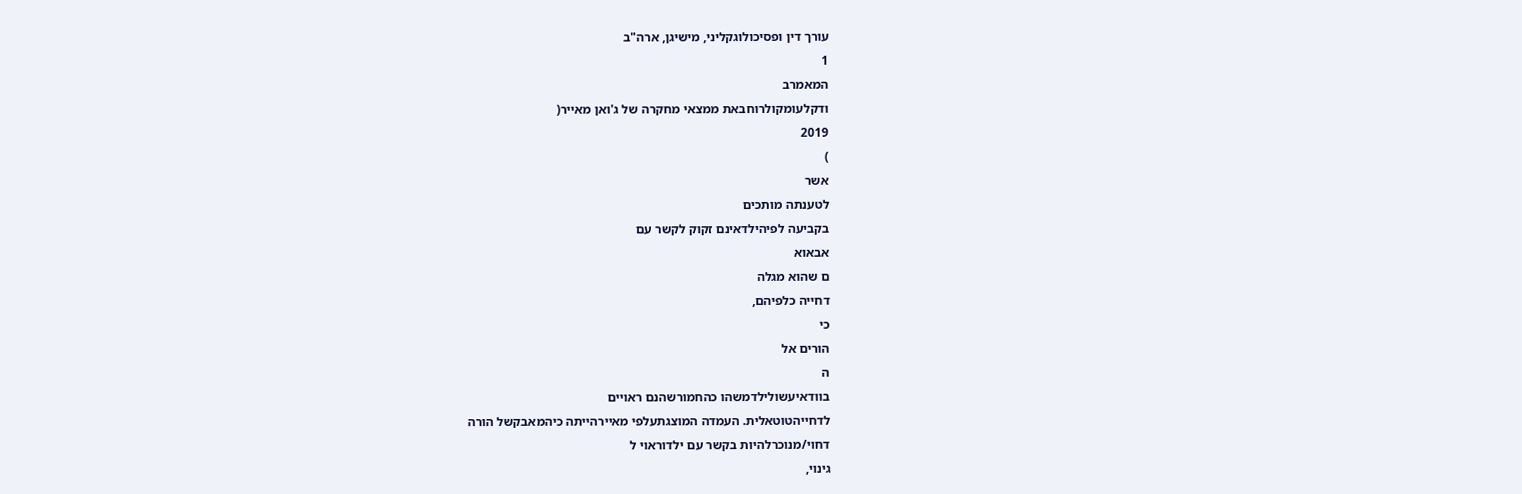עורך דין ופסיכולוגקליני, מישיגן, ארה"ב
1
המאמרב
ודקלעומקולרוחבאת ממצאי מחקרה של ג'ואן מאייר(
2019
)
אשר
לטענתה מותכים
בקביעה לפיהילדאינם זקוק לקשר עם
אבאוא
ם שהוא מגלה
דחייה כלפיהם,
כי
הורים אל
ה
בוודאיעשולילדמשהו כהחמורשהנם ראויים
לדחייהטוטאלית. העמדה המוצגתעלפי מאיירהייתה כיהמאבקשל הורה
דחוי/מנוכרלהיות בקשר עם ילדוראוי ל
גינוי,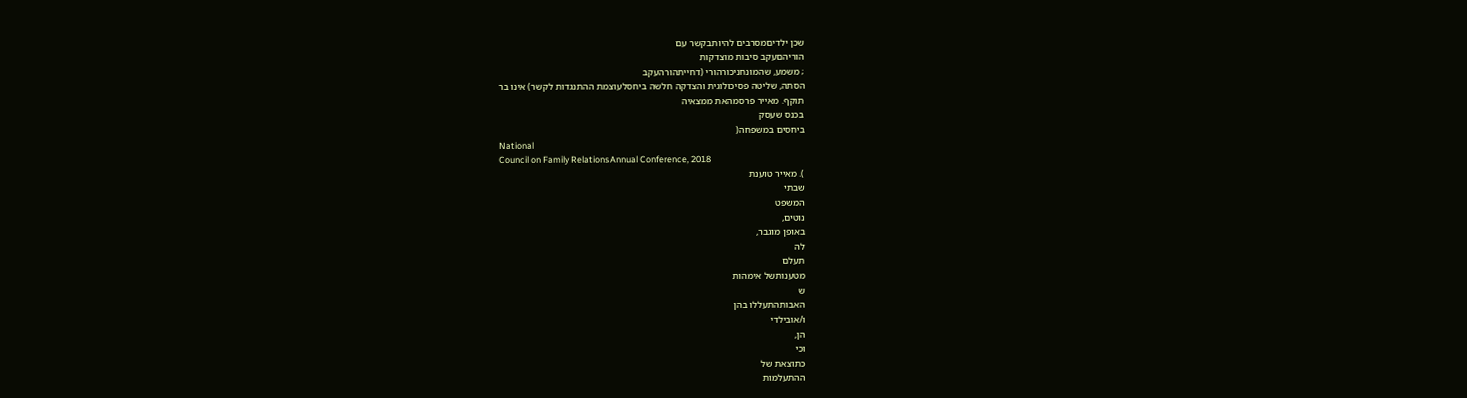שכן ילדיםמסרבים להיותבקשר עם
הוריהםעקב סיבות מוצדקות
; משמע, שהמונחניכורהורי (דחייתהורהעקב
הסתה, שליטה פסיכולוגית והצדקה חלשה ביחסלעוצמת ההתנגדות לקשר) אינו בר
תוקף. מאייר פרסמהאת ממצאיה
בכנס שעסק
ביחסים במשפחה(
National
Council on Family RelationsAnnual Conference, 2018
). מאייר טוענת
שבתי
המשפט
נוטים,
באופן מוגבר,
לה
תעלם
מטענותשל אימהות
ש
האבותהתעללו בהן
ו/אובילדי
הן,
וכי
כתוצאת של
ההתעלמות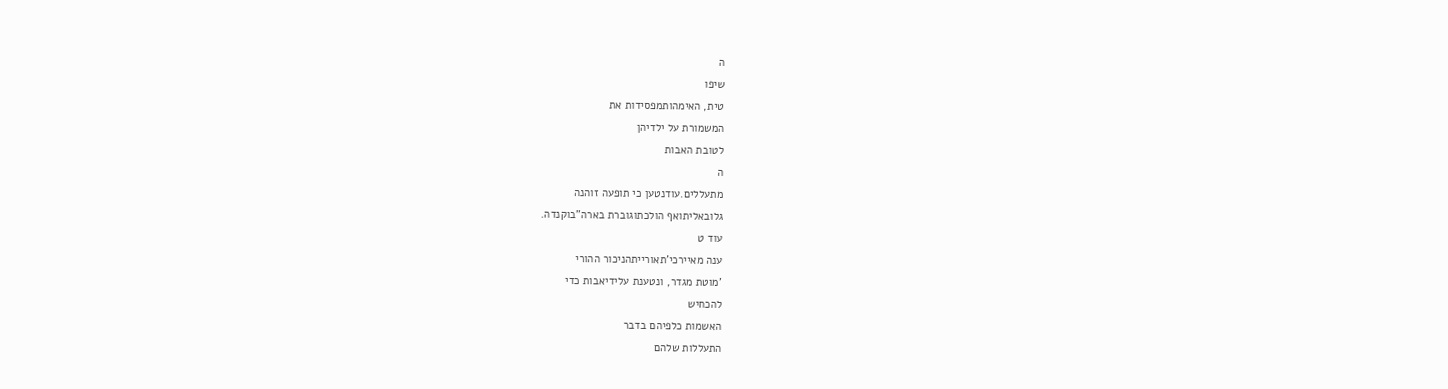ה
שיפו
טית, האימהותמפסידות את
המשמורת על ילדיהן
לטובת האבות
ה
מתעללים.עודנטען כי תופעה זוהנה
גלובאליתואף הולכתוגוברת בארה"בוקנדה.
עוד ט
ענה מאיירכי'תאורייתהניכור ההורי
'מוטת מגדר, ונטענת עלידיאבות כדי
להכחיש
האשמות כלפיהם בדבר
התעללות שלהם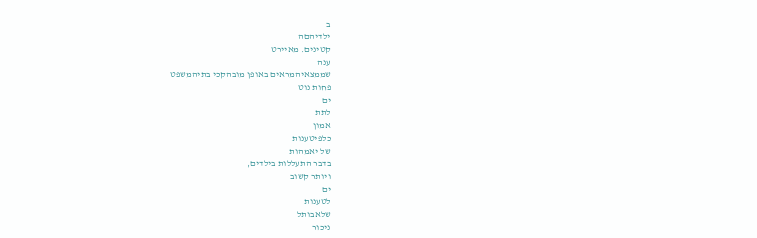ב
ילדיהםה
קטינים. מאיירט
ענה
שממצאיהמראים באופן מובהקכי בתיהמשפט
פחות נוט
ים
לתת
אמון
כלפיטענות
של יאמהות
בדבר התעללות בילדים,
ויותר קשוב
ים
לטענות
שלאבותל
ניכור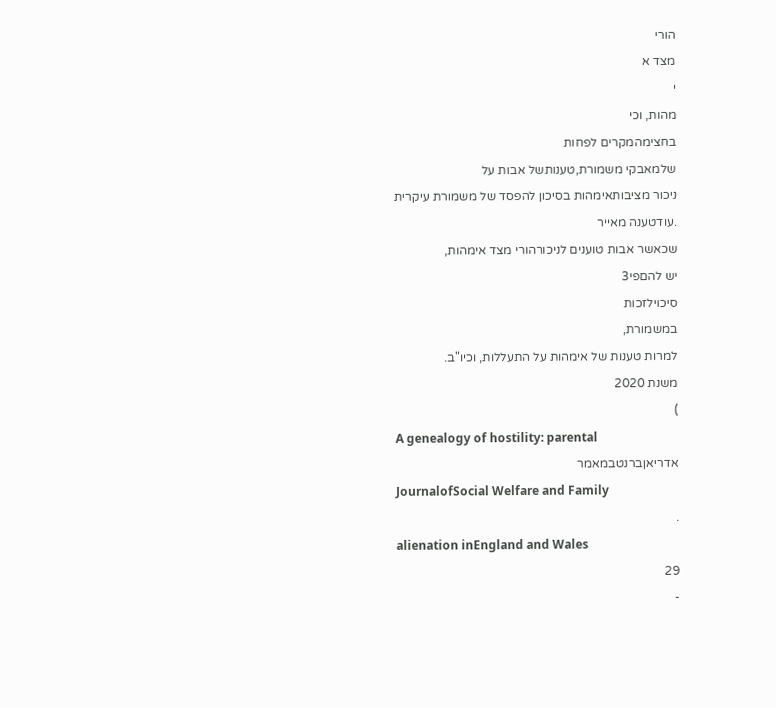הורי
מצד א
י
מהות, וכי
בחצימהמקרים לפחות
שלמאבקי משמורת,טענותשל אבות על
ניכור מציבותאימהות בסיכון להפסד של משמורת עיקרית
.עודטענה מאייר
שכאשר אבות טוענים לניכורהורי מצד אימהות,
יש להםפי3
סיכוילזכות
במשמורת,
למרות טענות של אימהות על התעללות, וכיו"ב.
משנת 2020
)
A genealogy of hostility: parental
אדריאןברנטבמאמר
JournalofSocial Welfare and Family
.
alienation inEngland and Wales
29
-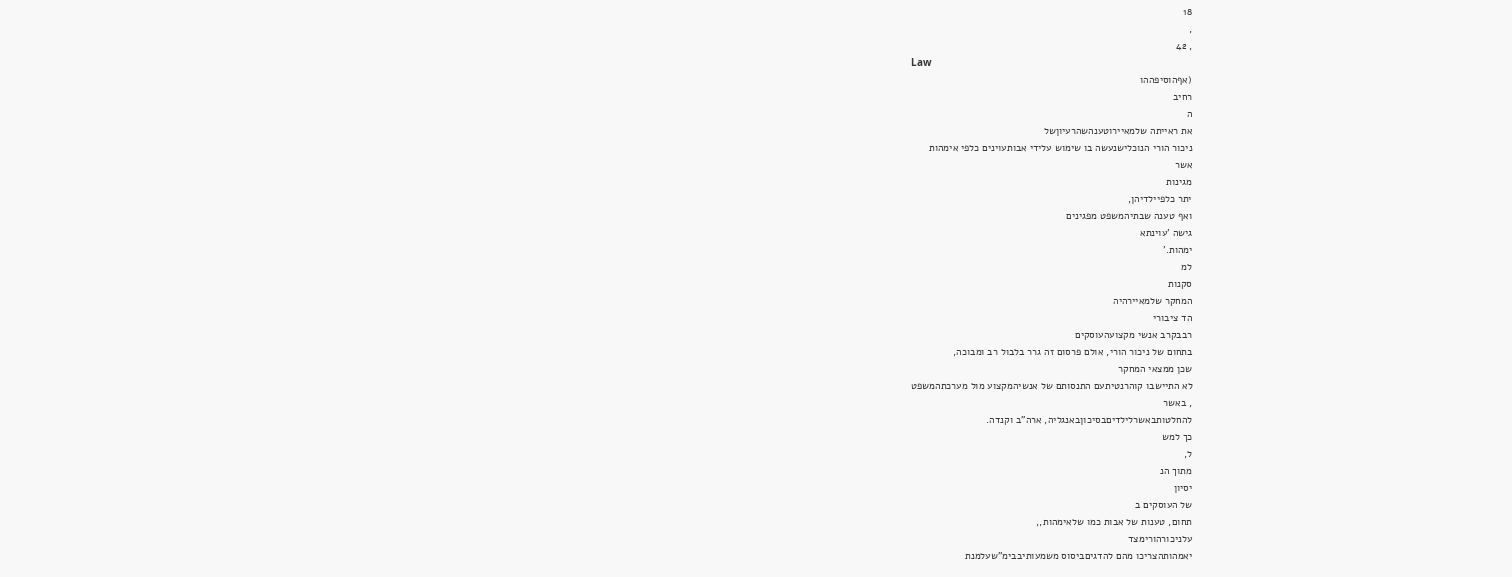18
,
, 42
Law
(אףהוסיפההו
רחיב
ה
את ראייתה שלמאיירוטענהשהרעיוןשל
ניכור הורי הנוכלישנעשה בו שימוש עלידי אבותעוינים כלפי אימהות
אשר
מגינות
יתר כלפיילדיהן,
ואף טענה שבתיהמשפט מפגינים
גישה 'עוינתא
ימהות.'
למ
סקנות
המחקר שלמאיירהיה
הד ציבורי
רבבקרב אנשי מקצועהעוסקים
בתחום של ניכור הורי, אולם פרסום זה גרר בלבול רב ומבוכה,
שכן ממצאי המחקר
לא התיישבו קוהרנטיתעם התנסותם של אנשיהמקצוע מול מערכתהמשפט
, באשר
להחלטותבאשרלילדיםבסיכוןבאנגליה, ארה"ב וקנדה.
כך למש
ל,
מתוך הנ
יסיון
של העוסקים ב
תחום, טענות של אבות כמו שלאימהות,,
עלניכורהורימצד
יאמהותהצריכו מהם להדגיםביסוס משמעותיבבימ"שעלמנת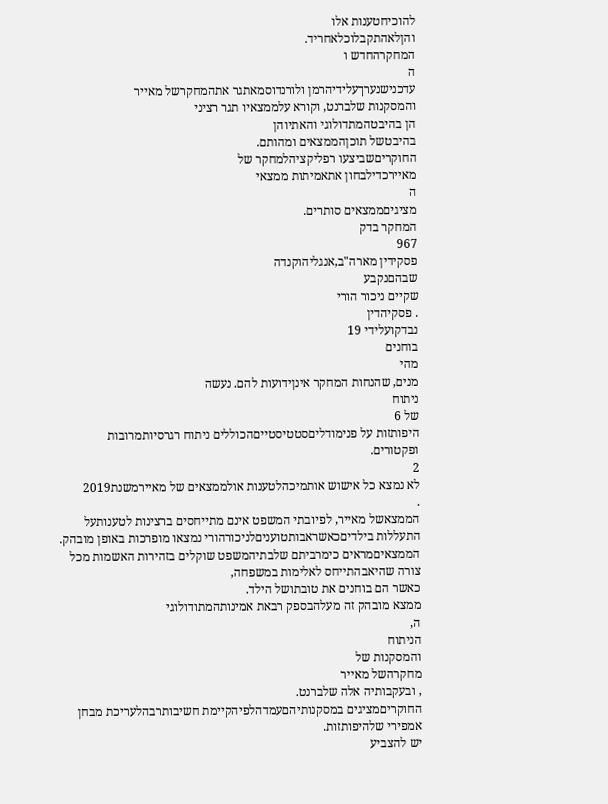להוכיחטענות אלו
והןלאהתקבלוכלאחריד.
המחקרהחדש ו
ה
עדכנישנערךעלידיהרמן ולורנדוסמאתגר אתהמחקרשל מאייר
והמסקנות שלברנט, וקורא עלממצאיו תגר רציני
הן בהיבטהמתדולוגי והאתיוהן
בהיבטשל תוכןהממצאים ומהותם.
החוקריםשביצעו רפליקציהלמחקר של
מאיירכדילבחון אתאמיתות ממצאי
ה
מציגיםממצאים סותרים.
המחקר בדק
967
פסקידין מארה"ב,אנגליהוקנדה
שבהםנקבע
שקיים ניכור הורי
. פסקיהדין
נבדקועלידי 19
בוחנים
מהי
מנים, שהנחות המחקר אינןידועות להם. נעשה
ניתוח
של 6
היפותזות על פנימודליםסטטיסטייםהכוללים ניתוח רגרסיותמרובות
ופקטורים.
2
לא נמצא כל אישוש אותמיכהלטענות אולממצאים של מאיירמשנת2019
.
הממצאשל מאייר, לפיובתי המשפט אינם מתייחסים ברצינות לטענותעל
התעללות בילדיםכאשראבותטועניםלניכורהורי נמצאו מופרכות באופן מובהק.
הממצאיםמראים כימרביתם שלבתיהמשפט שוקלים בזהירות האשמות מכל
צורה שהיאבהתייחס לאלימות במשפחה,
כאשר הם בוחנים את טובתושל הילד.
ממצא מובהק זה מעלהבספק רבאת אמינותהמתודולוגי
ה,
הניתוח
והמסקנות של
מחקרהשל מאייר
, ובעקבותיה אלה שלברנט.
החוקריםמציגים במסקנותיהםעמדהלפיהקיימת חשיבותרבהלעריכת מבחן
אמפירי שלהיפותזות.
יש להצביע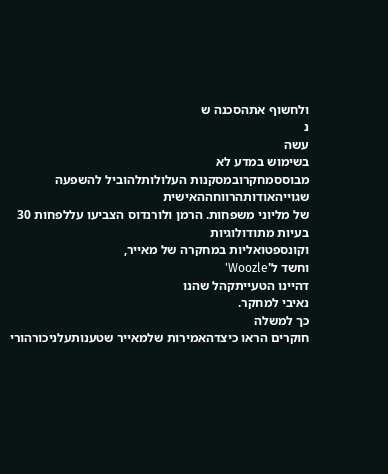ולחשוף אתהסכנה ש
נ
עשה
בשימוש במדע לא
מבוססמחקרובמסקנות העלולותלהוביל להשפעה שגוייהאודותהרווחההאישית
של מליוני משפחות. הרמן ולורנדוס הצביעו עללפחות 30
בעיות מתודולוגיות
וקונספטואליות במחקרה של מאייר,
וחשד ל'Woozle'
דהיינו הטעייתקהל שהנו
נאיבי למחקר.
כך למשלה
חוקרים הראו כיצדהאמירות שלמאייר שטענותעלניכורהורי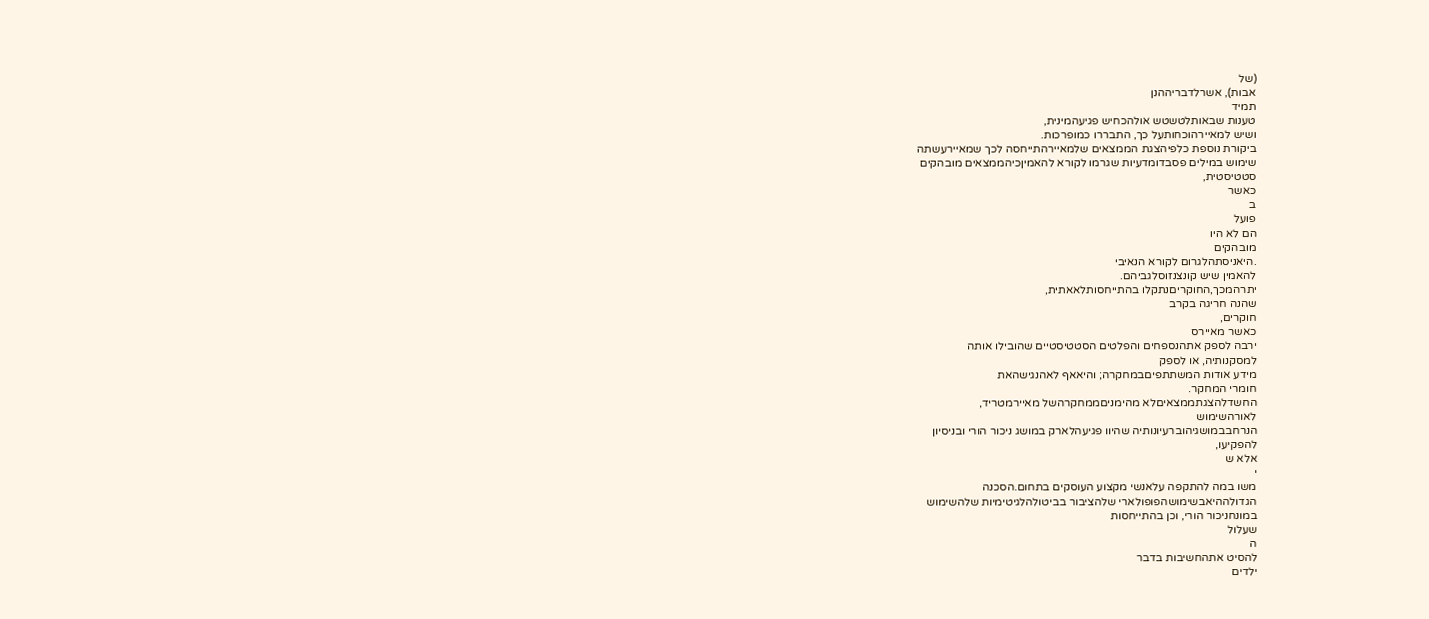(של
אבות), אשרלדבריההנן
תמיד
טענות שבאותלטשטש אולהכחיש פגיעהמינית,
ושיש למאיירהוכחותעל כך, התבררו כמופרכות.
ביקורת נוספת כלפיהצגת הממצאים שלמאיירהתייחסה לכך שמאיירעשתה
שימוש במילים פסבדומדעיות שגרמו לקורא להאמיןכיהממצאים מובהקים
סטטיסטית,
כאשר
ב
פועל
הם לא היו
מובהקים
.היאניסתהלגרום לקורא הנאיבי
להאמין שיש קונצנזוסלגביהם.
יתרהמכך,החוקריםנתקלו בהתייחסותלאאתית,
שהנה חריגה בקרב
חוקרים,
כאשר מאיירס
ירבה לספק אתהנספחים והפלטים הסטטיסטיים שהובילו אותה
למסקנותיה, או לספק
מידע אודות המשתתפיםבמחקרה; והיאאף לאהנגישהאת
חומרי המחקר.
החשדלהצגתממצאיםלא מהימניםממחקרהשל מאיירמטריד,
לאורהשימוש
הנרחבבמושגיהוברעיונותיה שהיוו פגיעהלארק במושג ניכור הורי ובניסיון
להפקיעו,
אלא ש
י
משו במה להתקפה עלאנשי מקצוע העוסקים בתחום.הסכנה
הגדולההיאבשימושהפופולארי שלהציבור בביטולהלגיטימיות שלהשימוש
במונחניכור הורי, וכן בהתייחסות
שעלול
ה
להסיט אתהחשיבות בדבר
ילדים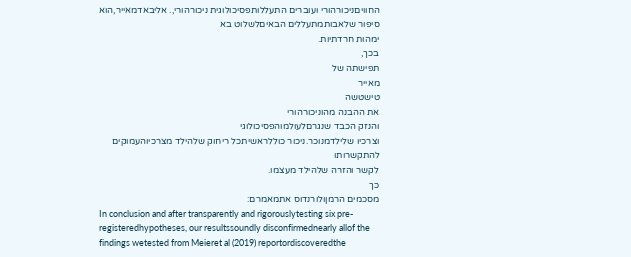החוויםניכורהורי ועוברים התעללותפסיכולוגית ניכורהורי,. אליבאדמאייר,הוא
סיפור שלאבותמתעללים הבאיםלשלוט בא
ימהות חרדתיות.
בכך,
תפישתה של
מאייר
טישטשה
את ההבנה מהוניכורהורי
והנזק הכבד שנגרםלעולמוהפסיכולוגי
וצרכיו שלילדמנוכר.ניכור כוללראשיתכל ריחוק שלהילד מצרכיוהעמוקים
להתקשרותו
לקשר והזרה שלהילד מעצמו.
כך
מסכמים הרמןולורנדוס אתמאמרם:
In conclusion and after transparently and rigorouslytesting six pre-
registeredhypotheses, our resultssoundly disconfirmednearly allof the
findings wetested from Meieret al (2019) reportordiscoveredthe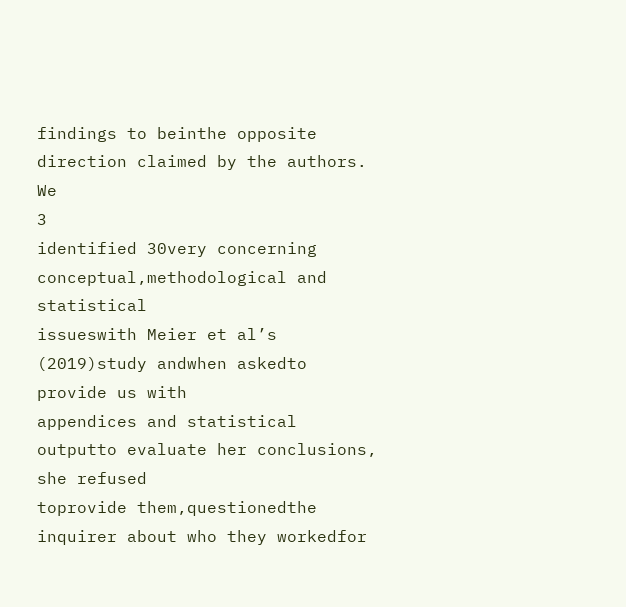findings to beinthe opposite direction claimed by the authors. We
3
identified 30very concerning conceptual,methodological and statistical
issueswith Meier et al’s (2019)study andwhen askedto provide us with
appendices and statistical outputto evaluate her conclusions, she refused
toprovide them,questionedthe inquirer about who they workedfor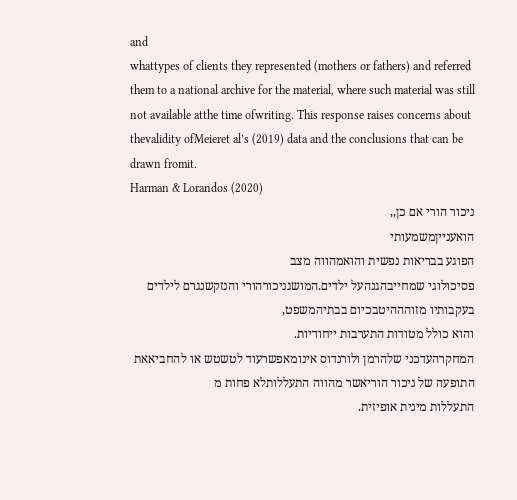and
whattypes of clients they represented (mothers or fathers) and referred
them to a national archive for the material, where such material was still
not available atthe time ofwriting. This response raises concerns about
thevalidity ofMeieret al’s (2019) data and the conclusions that can be
drawn fromit.
Harman & Lorandos (2020)
ניכור הורי אם כן,,
הואענייןמשמעותי
הפוגע בבריאות נפשית והואמהווה מצב
פסיכולוגי שמחייבהגנהעל ילדים.המושגניכורהורי והנזקשנגרם לילדים
בעקבותיו מזוהההיטבכיום בבתיהמשפט,
והוא כולל מטודות התערבות ייחודיות.
המחקרהעדכני שלהרמן ולורנדוס אינומאפשרעוד לטשטש או להחביאאת
התופעה של ניכור הוריאשר מהווה התעללותלא פחות מ
התעללות מינית אופיזית.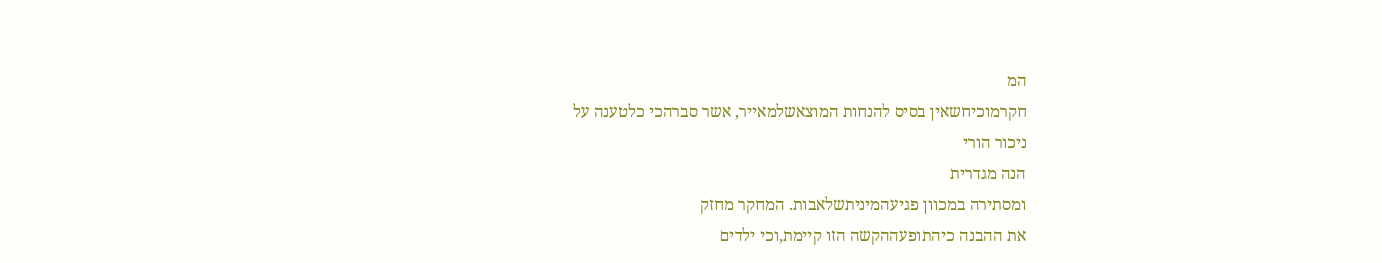המ
חקרמוכיחשאין בסיס להנחות המוצאשלמאייר, אשר סברהכי כלטענה על
ניכור הורי
הנה מגדרית
ומסתירה במכוון פגיעהמיניתשלאבות. המחקר מחזק
את ההבנה כיהתופעההקשה הזו קיימת,וכי ילדים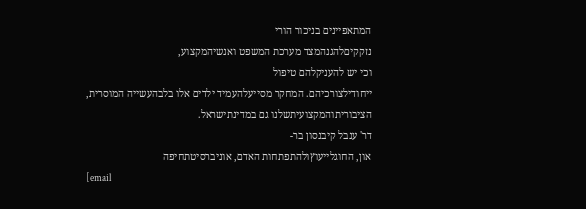המתאפיינים בניכור הורי
נזקקיםלהגנהמצד מערכת המשפט ואנשיהמקצוע,
וכי יש להעניקלהם טיפול
ייחודילצורכיהם. המחקר מסייעלהעמיד ילדים אלו בלבהעשייה המוסרית,
הציבוריתוהמקצועיתשלנו גם במדינתישראל.
דר' ענבל קיבנסון בר-
און, החוגלייעוץולהתפתחות האדם, אוניברסיטתחיפה
[email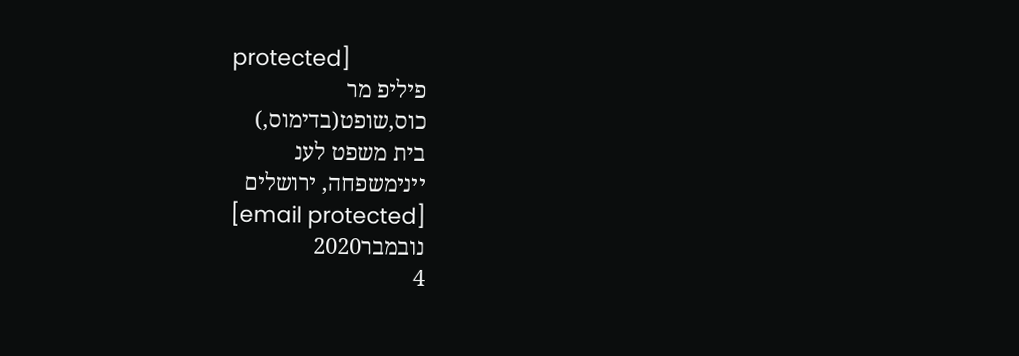protected]
פיליפ מר
כוס,שופט(בדימוס,)
בית משפט לענ
יינימשפחה, ירושלים
[email protected]
נובמבר2020
4